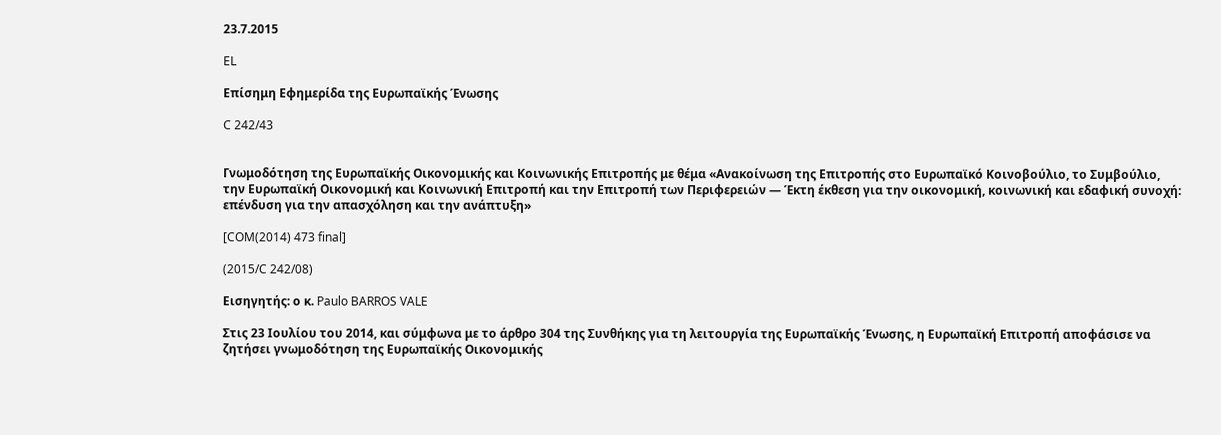23.7.2015

EL

Επίσημη Εφημερίδα της Ευρωπαϊκής Ένωσης

C 242/43


Γνωμοδότηση της Ευρωπαϊκής Οικονομικής και Κοινωνικής Επιτροπής με θέμα «Ανακοίνωση της Επιτροπής στο Ευρωπαϊκό Κοινοβούλιο, το Συμβούλιο, την Ευρωπαϊκή Οικονομική και Κοινωνική Επιτροπή και την Επιτροπή των Περιφερειών — Έκτη έκθεση για την οικονομική, κοινωνική και εδαφική συνοχή: επένδυση για την απασχόληση και την ανάπτυξη»

[COM(2014) 473 final]

(2015/C 242/08)

Εισηγητής: ο κ. Paulo BARROS VALE

Στις 23 Ιουλίου του 2014, και σύμφωνα με το άρθρο 304 της Συνθήκης για τη λειτουργία της Ευρωπαϊκής Ένωσης, η Ευρωπαϊκή Επιτροπή αποφάσισε να ζητήσει γνωμοδότηση της Ευρωπαϊκής Οικονομικής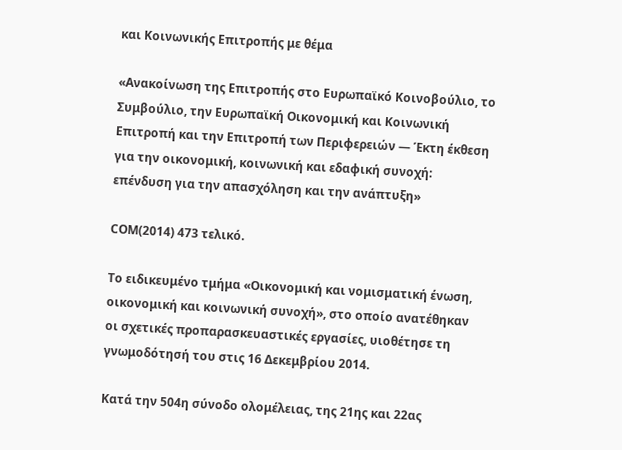και Κοινωνικής Επιτροπής με θέμα

«Ανακοίνωση της Επιτροπής στο Ευρωπαϊκό Κοινοβούλιο, το Συμβούλιο, την Ευρωπαϊκή Οικονομική και Κοινωνική Επιτροπή και την Επιτροπή των Περιφερειών — Έκτη έκθεση για την οικονομική, κοινωνική και εδαφική συνοχή: επένδυση για την απασχόληση και την ανάπτυξη»

COM(2014) 473 τελικό.

Το ειδικευμένο τμήμα «Οικονομική και νομισματική ένωση, οικονομική και κοινωνική συνοχή», στο οποίο ανατέθηκαν οι σχετικές προπαρασκευαστικές εργασίες, υιοθέτησε τη γνωμοδότησή του στις 16 Δεκεμβρίου 2014.

Κατά την 504η σύνοδο ολομέλειας, της 21ης και 22ας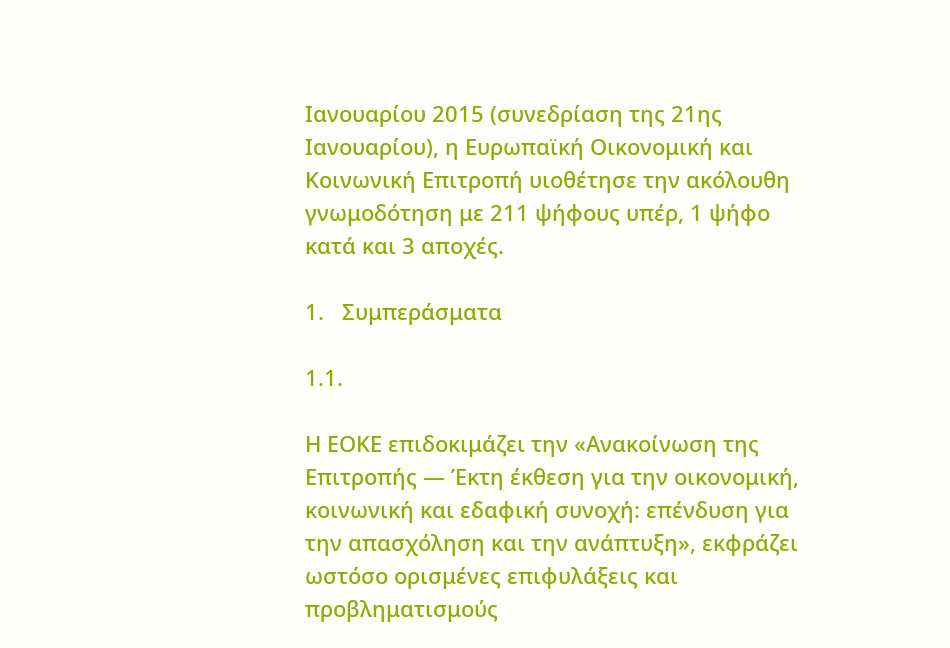Ιανουαρίου 2015 (συνεδρίαση της 21ης Ιανουαρίου), η Ευρωπαϊκή Οικονομική και Κοινωνική Επιτροπή υιοθέτησε την ακόλουθη γνωμοδότηση με 211 ψήφους υπέρ, 1 ψήφο κατά και 3 αποχές.

1.   Συμπεράσματα

1.1.

Η ΕΟΚΕ επιδοκιμάζει την «Ανακοίνωση της Επιτροπής — Έκτη έκθεση για την οικονομική, κοινωνική και εδαφική συνοχή: επένδυση για την απασχόληση και την ανάπτυξη», εκφράζει ωστόσο ορισμένες επιφυλάξεις και προβληματισμούς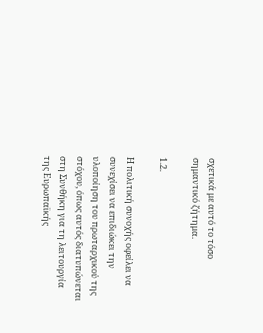σχετικά με αυτό το τόσο σημαντικό ζήτημα.

1.2.

Η πολιτική συνοχής οφείλει να συνεχίσει να επιδιώκει την υλοποίηση του πρωταρχικού της στόχου, όπως αυτός διατυπώνεται στη Συνθήκη για τη λειτουργία της Ευρωπαϊκής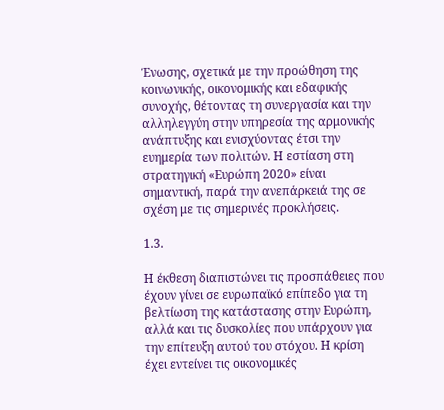Ένωσης, σχετικά με την προώθηση της κοινωνικής, οικονομικής και εδαφικής συνοχής, θέτοντας τη συνεργασία και την αλληλεγγύη στην υπηρεσία της αρμονικής ανάπτυξης και ενισχύοντας έτσι την ευημερία των πολιτών. Η εστίαση στη στρατηγική «Ευρώπη 2020» είναι σημαντική, παρά την ανεπάρκειά της σε σχέση με τις σημερινές προκλήσεις.

1.3.

Η έκθεση διαπιστώνει τις προσπάθειες που έχουν γίνει σε ευρωπαϊκό επίπεδο για τη βελτίωση της κατάστασης στην Ευρώπη, αλλά και τις δυσκολίες που υπάρχουν για την επίτευξη αυτού του στόχου. Η κρίση έχει εντείνει τις οικονομικές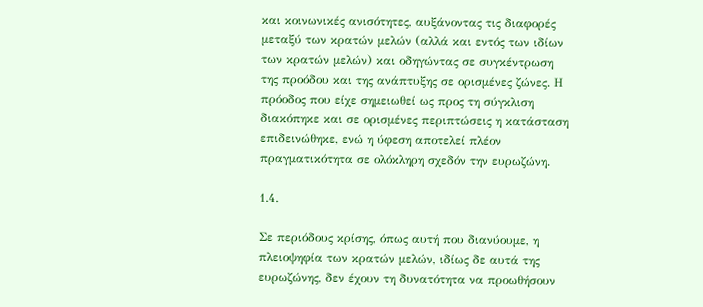και κοινωνικές ανισότητες, αυξάνοντας τις διαφορές μεταξύ των κρατών μελών (αλλά και εντός των ιδίων των κρατών μελών) και οδηγώντας σε συγκέντρωση της προόδου και της ανάπτυξης σε ορισμένες ζώνες. Η πρόοδος που είχε σημειωθεί ως προς τη σύγκλιση διακόπηκε και σε ορισμένες περιπτώσεις η κατάσταση επιδεινώθηκε, ενώ η ύφεση αποτελεί πλέον πραγματικότητα σε ολόκληρη σχεδόν την ευρωζώνη.

1.4.

Σε περιόδους κρίσης, όπως αυτή που διανύουμε, η πλειοψηφία των κρατών μελών, ιδίως δε αυτά της ευρωζώνης, δεν έχουν τη δυνατότητα να προωθήσουν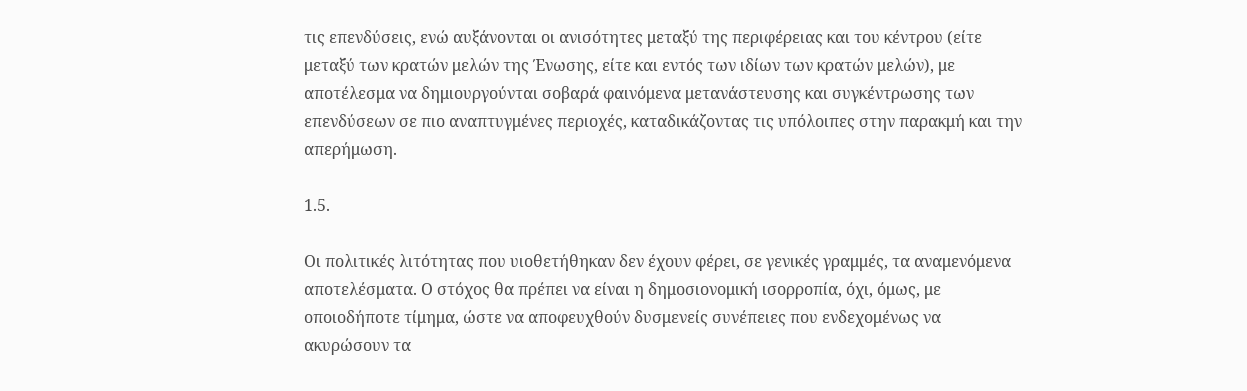τις επενδύσεις, ενώ αυξάνονται οι ανισότητες μεταξύ της περιφέρειας και του κέντρου (είτε μεταξύ των κρατών μελών της Ένωσης, είτε και εντός των ιδίων των κρατών μελών), με αποτέλεσμα να δημιουργούνται σοβαρά φαινόμενα μετανάστευσης και συγκέντρωσης των επενδύσεων σε πιο αναπτυγμένες περιοχές, καταδικάζοντας τις υπόλοιπες στην παρακμή και την απερήμωση.

1.5.

Οι πολιτικές λιτότητας που υιοθετήθηκαν δεν έχουν φέρει, σε γενικές γραμμές, τα αναμενόμενα αποτελέσματα. Ο στόχος θα πρέπει να είναι η δημοσιονομική ισορροπία, όχι, όμως, με οποιοδήποτε τίμημα, ώστε να αποφευχθούν δυσμενείς συνέπειες που ενδεχομένως να ακυρώσουν τα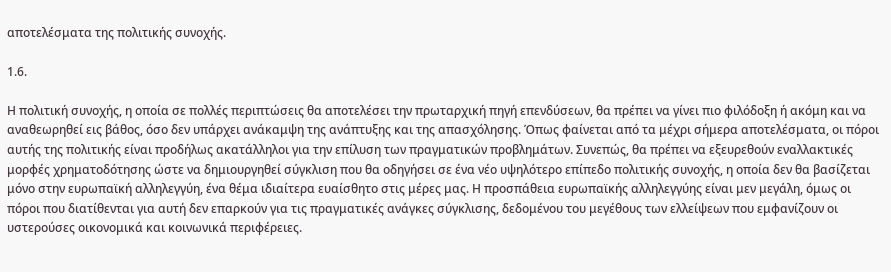αποτελέσματα της πολιτικής συνοχής.

1.6.

Η πολιτική συνοχής, η οποία σε πολλές περιπτώσεις θα αποτελέσει την πρωταρχική πηγή επενδύσεων, θα πρέπει να γίνει πιο φιλόδοξη ή ακόμη και να αναθεωρηθεί εις βάθος, όσο δεν υπάρχει ανάκαμψη της ανάπτυξης και της απασχόλησης. Όπως φαίνεται από τα μέχρι σήμερα αποτελέσματα, οι πόροι αυτής της πολιτικής είναι προδήλως ακατάλληλοι για την επίλυση των πραγματικών προβλημάτων. Συνεπώς, θα πρέπει να εξευρεθούν εναλλακτικές μορφές χρηματοδότησης ώστε να δημιουργηθεί σύγκλιση που θα οδηγήσει σε ένα νέο υψηλότερο επίπεδο πολιτικής συνοχής, η οποία δεν θα βασίζεται μόνο στην ευρωπαϊκή αλληλεγγύη, ένα θέμα ιδιαίτερα ευαίσθητο στις μέρες μας. Η προσπάθεια ευρωπαϊκής αλληλεγγύης είναι μεν μεγάλη, όμως οι πόροι που διατίθενται για αυτή δεν επαρκούν για τις πραγματικές ανάγκες σύγκλισης, δεδομένου του μεγέθους των ελλείψεων που εμφανίζουν οι υστερούσες οικονομικά και κοινωνικά περιφέρειες.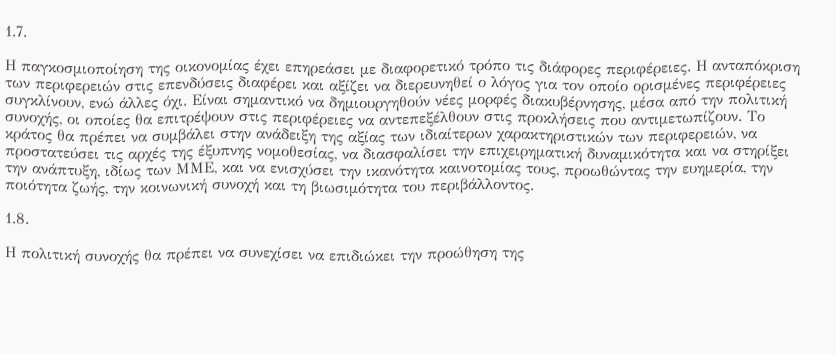1.7.

Η παγκοσμιοποίηση της οικονομίας έχει επηρεάσει με διαφορετικό τρόπο τις διάφορες περιφέρειες. Η ανταπόκριση των περιφερειών στις επενδύσεις διαφέρει και αξίζει να διερευνηθεί ο λόγος για τον οποίο ορισμένες περιφέρειες συγκλίνουν, ενώ άλλες όχι. Είναι σημαντικό να δημιουργηθούν νέες μορφές διακυβέρνησης, μέσα από την πολιτική συνοχής, οι οποίες θα επιτρέψουν στις περιφέρειες να αντεπεξέλθουν στις προκλήσεις που αντιμετωπίζουν. Το κράτος θα πρέπει να συμβάλει στην ανάδειξη της αξίας των ιδιαίτερων χαρακτηριστικών των περιφερειών, να προστατεύσει τις αρχές της έξυπνης νομοθεσίας, να διασφαλίσει την επιχειρηματική δυναμικότητα και να στηρίξει την ανάπτυξη, ιδίως των ΜΜΕ, και να ενισχύσει την ικανότητα καινοτομίας τους, προωθώντας την ευημερία, την ποιότητα ζωής, την κοινωνική συνοχή και τη βιωσιμότητα του περιβάλλοντος.

1.8.

Η πολιτική συνοχής θα πρέπει να συνεχίσει να επιδιώκει την προώθηση της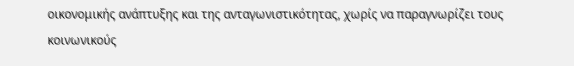οικονομικής ανάπτυξης και της ανταγωνιστικότητας, χωρίς να παραγνωρίζει τους κοινωνικούς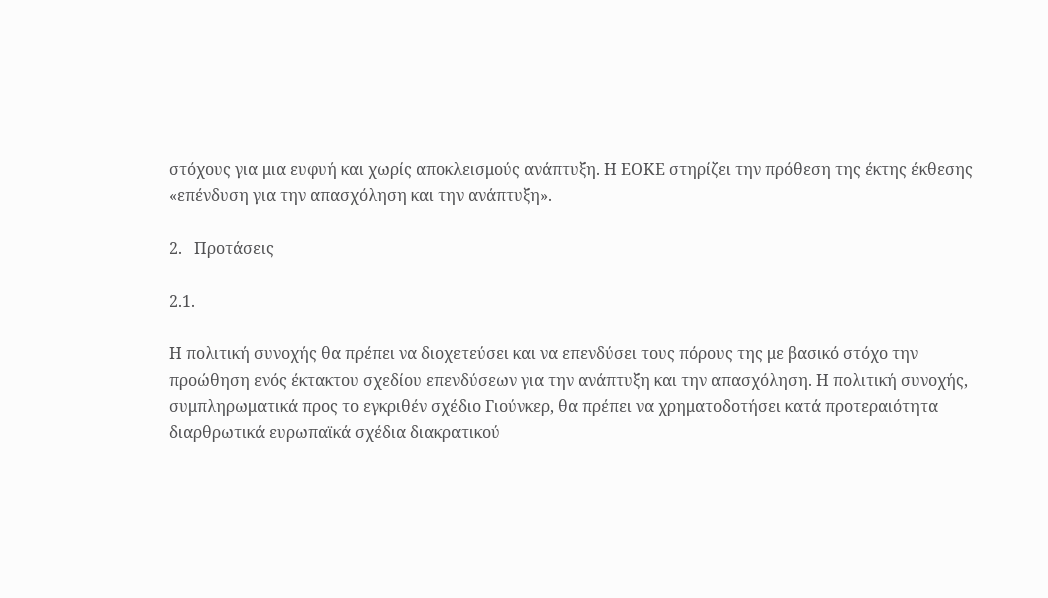στόχους για μια ευφυή και χωρίς αποκλεισμούς ανάπτυξη. Η ΕΟΚΕ στηρίζει την πρόθεση της έκτης έκθεσης «επένδυση για την απασχόληση και την ανάπτυξη».

2.   Προτάσεις

2.1.

Η πολιτική συνοχής θα πρέπει να διοχετεύσει και να επενδύσει τους πόρους της με βασικό στόχο την προώθηση ενός έκτακτου σχεδίου επενδύσεων για την ανάπτυξη και την απασχόληση. Η πολιτική συνοχής, συμπληρωματικά προς το εγκριθέν σχέδιο Γιούνκερ, θα πρέπει να χρηματοδοτήσει κατά προτεραιότητα διαρθρωτικά ευρωπαϊκά σχέδια διακρατικού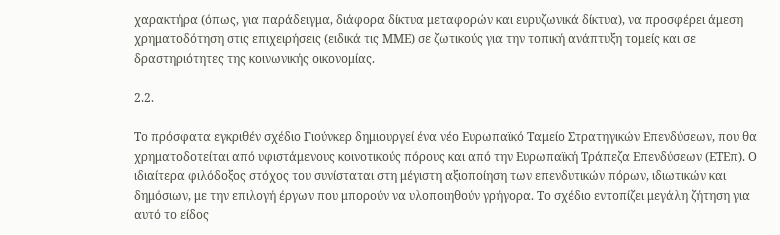χαρακτήρα (όπως, για παράδειγμα, διάφορα δίκτυα μεταφορών και ευρυζωνικά δίκτυα), να προσφέρει άμεση χρηματοδότηση στις επιχειρήσεις (ειδικά τις ΜΜΕ) σε ζωτικούς για την τοπική ανάπτυξη τομείς και σε δραστηριότητες της κοινωνικής οικονομίας.

2.2.

Το πρόσφατα εγκριθέν σχέδιο Γιούνκερ δημιουργεί ένα νέο Ευρωπαϊκό Ταμείο Στρατηγικών Επενδύσεων, που θα χρηματοδοτείται από υφιστάμενους κοινοτικούς πόρους και από την Ευρωπαϊκή Τράπεζα Επενδύσεων (ΕΤΕπ). Ο ιδιαίτερα φιλόδοξος στόχος του συνίσταται στη μέγιστη αξιοποίηση των επενδυτικών πόρων, ιδιωτικών και δημόσιων, με την επιλογή έργων που μπορούν να υλοποιηθούν γρήγορα. Το σχέδιο εντοπίζει μεγάλη ζήτηση για αυτό το είδος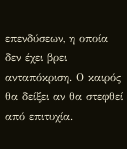επενδύσεων, η οποία δεν έχει βρει ανταπόκριση. Ο καιρός θα δείξει αν θα στεφθεί από επιτυχία.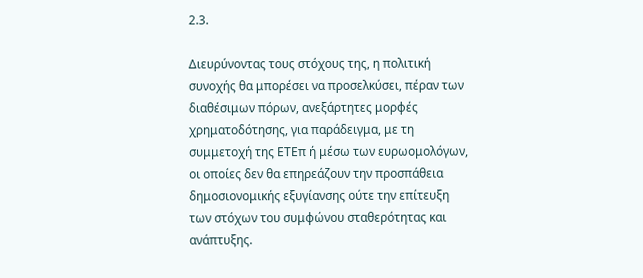2.3.

Διευρύνοντας τους στόχους της, η πολιτική συνοχής θα μπορέσει να προσελκύσει, πέραν των διαθέσιμων πόρων, ανεξάρτητες μορφές χρηματοδότησης, για παράδειγμα, με τη συμμετοχή της ΕΤΕπ ή μέσω των ευρωομολόγων, οι οποίες δεν θα επηρεάζουν την προσπάθεια δημοσιονομικής εξυγίανσης ούτε την επίτευξη των στόχων του συμφώνου σταθερότητας και ανάπτυξης.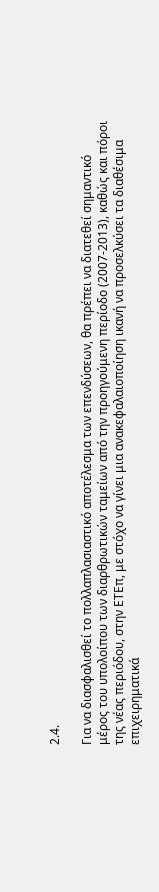2.4.

Για να διασφαλισθεί το πολλαπλασιαστικό αποτέλεσμα των επενδύσεων, θα πρέπει να διατεθεί σημαντικό μέρος του υπολοίπου των διαρθρωτικών ταμείων από την προηγούμενη περίοδο (2007-2013), καθώς και πόροι της νέας περιόδου, στην EΤΕπ, με στόχο να γίνει μια ανακεφαλαιοποίηση ικανή να προσελκύσει τα διαθέσιμα επιχειρηματικά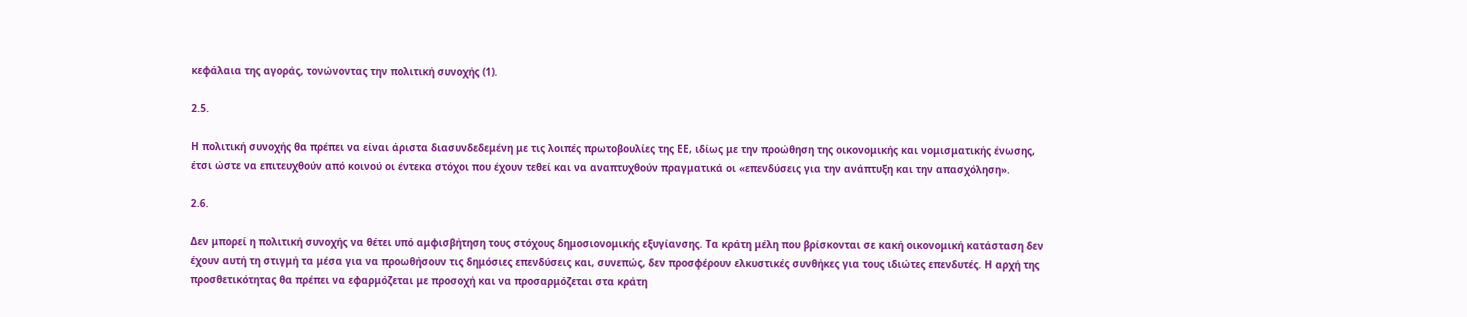κεφάλαια της αγοράς, τονώνοντας την πολιτική συνοχής (1).

2.5.

Η πολιτική συνοχής θα πρέπει να είναι άριστα διασυνδεδεμένη με τις λοιπές πρωτοβουλίες της ΕΕ, ιδίως με την προώθηση της οικονομικής και νομισματικής ένωσης, έτσι ώστε να επιτευχθούν από κοινού οι έντεκα στόχοι που έχουν τεθεί και να αναπτυχθούν πραγματικά οι «επενδύσεις για την ανάπτυξη και την απασχόληση».

2.6.

Δεν μπορεί η πολιτική συνοχής να θέτει υπό αμφισβήτηση τους στόχους δημοσιονομικής εξυγίανσης. Τα κράτη μέλη που βρίσκονται σε κακή οικονομική κατάσταση δεν έχουν αυτή τη στιγμή τα μέσα για να προωθήσουν τις δημόσιες επενδύσεις και, συνεπώς, δεν προσφέρουν ελκυστικές συνθήκες για τους ιδιώτες επενδυτές. Η αρχή της προσθετικότητας θα πρέπει να εφαρμόζεται με προσοχή και να προσαρμόζεται στα κράτη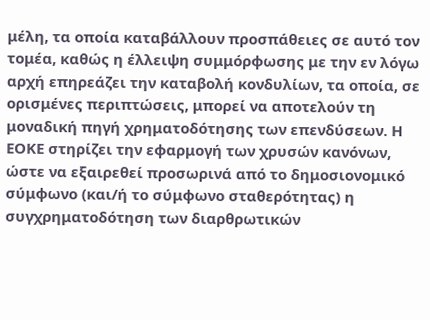μέλη, τα οποία καταβάλλουν προσπάθειες σε αυτό τον τομέα, καθώς η έλλειψη συμμόρφωσης με την εν λόγω αρχή επηρεάζει την καταβολή κονδυλίων, τα οποία, σε ορισμένες περιπτώσεις, μπορεί να αποτελούν τη μοναδική πηγή χρηματοδότησης των επενδύσεων. Η ΕΟΚΕ στηρίζει την εφαρμογή των χρυσών κανόνων, ώστε να εξαιρεθεί προσωρινά από το δημοσιονομικό σύμφωνο (και/ή το σύμφωνο σταθερότητας) η συγχρηματοδότηση των διαρθρωτικών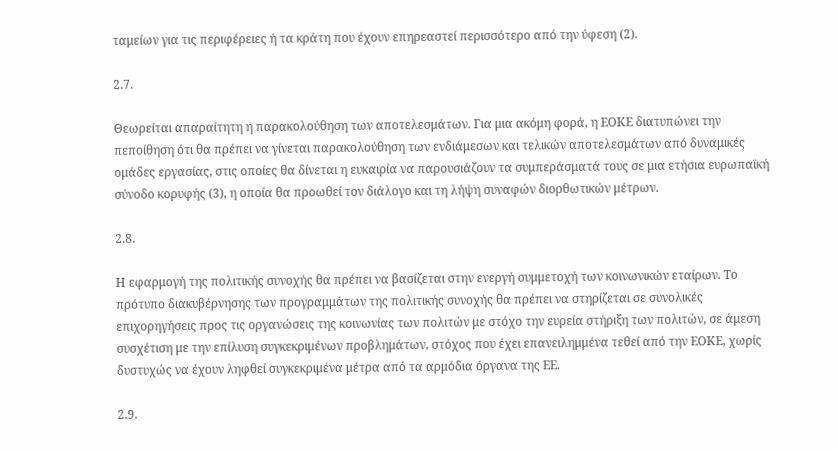ταμείων για τις περιφέρειες ή τα κράτη που έχουν επηρεαστεί περισσότερο από την ύφεση (2).

2.7.

Θεωρείται απαραίτητη η παρακολούθηση των αποτελεσμάτων. Για μια ακόμη φορά, η ΕΟΚΕ διατυπώνει την πεποίθηση ότι θα πρέπει να γίνεται παρακολούθηση των ενδιάμεσων και τελικών αποτελεσμάτων από δυναμικές ομάδες εργασίας, στις οποίες θα δίνεται η ευκαιρία να παρουσιάζουν τα συμπεράσματά τους σε μια ετήσια ευρωπαϊκή σύνοδο κορυφής (3), η οποία θα προωθεί τον διάλογο και τη λήψη συναφών διορθωτικών μέτρων.

2.8.

Η εφαρμογή της πολιτικής συνοχής θα πρέπει να βασίζεται στην ενεργή συμμετοχή των κοινωνικών εταίρων. Το πρότυπο διακυβέρνησης των προγραμμάτων της πολιτικής συνοχής θα πρέπει να στηρίζεται σε συνολικές επιχορηγήσεις προς τις οργανώσεις της κοινωνίας των πολιτών με στόχο την ευρεία στήριξη των πολιτών, σε άμεση συσχέτιση με την επίλυση συγκεκριμένων προβλημάτων, στόχος που έχει επανειλημμένα τεθεί από την ΕΟΚΕ, χωρίς δυστυχώς να έχουν ληφθεί συγκεκριμένα μέτρα από τα αρμόδια όργανα της ΕΕ.

2.9.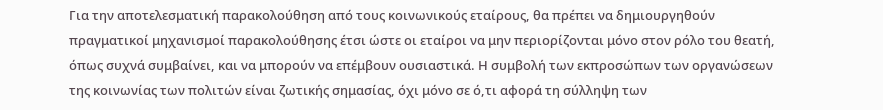Για την αποτελεσματική παρακολούθηση από τους κοινωνικούς εταίρους, θα πρέπει να δημιουργηθούν πραγματικοί μηχανισμοί παρακολούθησης έτσι ώστε οι εταίροι να μην περιορίζονται μόνο στον ρόλο του θεατή, όπως συχνά συμβαίνει, και να μπορούν να επέμβουν ουσιαστικά. Η συμβολή των εκπροσώπων των οργανώσεων της κοινωνίας των πολιτών είναι ζωτικής σημασίας, όχι μόνο σε ό,τι αφορά τη σύλληψη των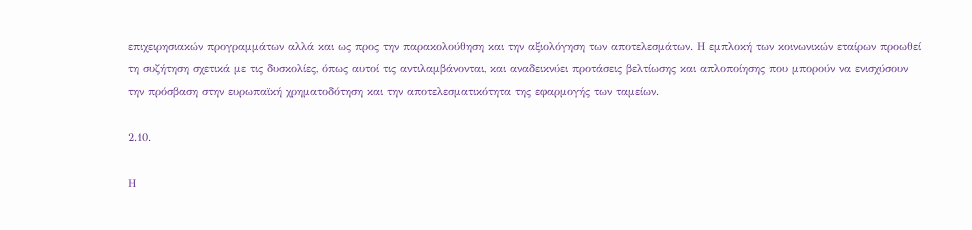επιχειρησιακών προγραμμάτων αλλά και ως προς την παρακολούθηση και την αξιολόγηση των αποτελεσμάτων. Η εμπλοκή των κοινωνικών εταίρων προωθεί τη συζήτηση σχετικά με τις δυσκολίες, όπως αυτοί τις αντιλαμβάνονται, και αναδεικνύει προτάσεις βελτίωσης και απλοποίησης που μπορούν να ενισχύσουν την πρόσβαση στην ευρωπαϊκή χρηματοδότηση και την αποτελεσματικότητα της εφαρμογής των ταμείων.

2.10.

Η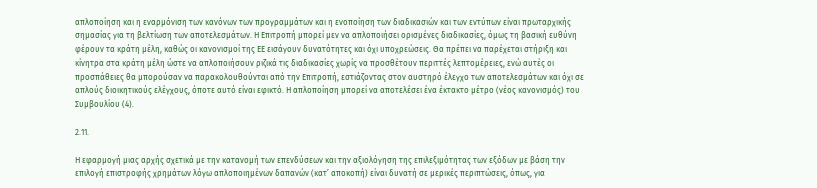απλοποίηση και η εναρμόνιση των κανόνων των προγραμμάτων και η ενοποίηση των διαδικασιών και των εντύπων είναι πρωταρχικής σημασίας για τη βελτίωση των αποτελεσμάτων. Η Επιτροπή μπορεί μεν να απλοποιήσει ορισμένες διαδικασίες, όμως τη βασική ευθύνη φέρουν τα κράτη μέλη, καθώς οι κανονισμοί της ΕΕ εισάγουν δυνατότητες και όχι υποχρεώσεις. Θα πρέπει να παρέχεται στήριξη και κίνητρα στα κράτη μέλη ώστε να απλοποιήσουν ριζικά τις διαδικασίες χωρίς να προσθέτουν περιττές λεπτομέρειες, ενώ αυτές οι προσπάθειες θα μπορούσαν να παρακολουθούνται από την Επιτροπή, εστιάζοντας στον αυστηρό έλεγχο των αποτελεσμάτων και όχι σε απλούς διοικητικούς ελέγχους, όποτε αυτό είναι εφικτό. Η απλοποίηση μπορεί να αποτελέσει ένα έκτακτο μέτρο (νέος κανονισμός) του Συμβουλίου (4).

2.11.

Η εφαρμογή μιας αρχής σχετικά με την κατανομή των επενδύσεων και την αξιολόγηση της επιλεξιμότητας των εξόδων με βάση την επιλογή επιστροφής χρημάτων λόγω απλοποιημένων δαπανών (κατ’ αποκοπή) είναι δυνατή σε μερικές περιπτώσεις, όπως, για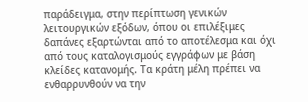παράδειγμα, στην περίπτωση γενικών λειτουργικών εξόδων, όπου οι επιλέξιμες δαπάνες εξαρτώνται από το αποτέλεσμα και όχι από τους καταλογισμούς εγγράφων με βάση κλείδες κατανομής. Τα κράτη μέλη πρέπει να ενθαρρυνθούν να την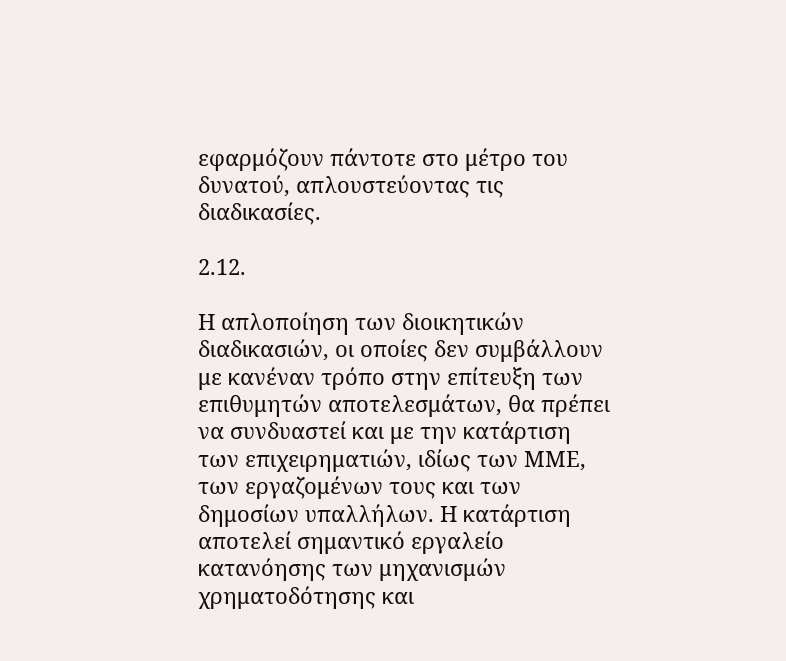εφαρμόζουν πάντοτε στο μέτρο του δυνατού, απλουστεύοντας τις διαδικασίες.

2.12.

Η απλοποίηση των διοικητικών διαδικασιών, οι οποίες δεν συμβάλλουν με κανέναν τρόπο στην επίτευξη των επιθυμητών αποτελεσμάτων, θα πρέπει να συνδυαστεί και με την κατάρτιση των επιχειρηματιών, ιδίως των ΜΜΕ, των εργαζομένων τους και των δημοσίων υπαλλήλων. Η κατάρτιση αποτελεί σημαντικό εργαλείο κατανόησης των μηχανισμών χρηματοδότησης και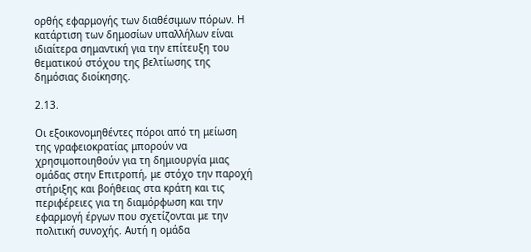ορθής εφαρμογής των διαθέσιμων πόρων. Η κατάρτιση των δημοσίων υπαλλήλων είναι ιδιαίτερα σημαντική για την επίτευξη του θεματικού στόχου της βελτίωσης της δημόσιας διοίκησης.

2.13.

Οι εξοικονομηθέντες πόροι από τη μείωση της γραφειοκρατίας μπορούν να χρησιμοποιηθούν για τη δημιουργία μιας ομάδας στην Επιτροπή, με στόχο την παροχή στήριξης και βοήθειας στα κράτη και τις περιφέρειες για τη διαμόρφωση και την εφαρμογή έργων που σχετίζονται με την πολιτική συνοχής. Αυτή η ομάδα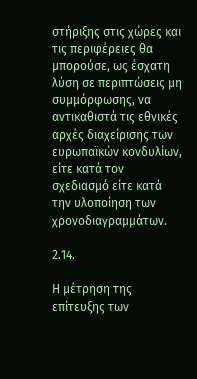στήριξης στις χώρες και τις περιφέρειες θα μπορούσε, ως έσχατη λύση σε περιπτώσεις μη συμμόρφωσης, να αντικαθιστά τις εθνικές αρχές διαχείρισης των ευρωπαϊκών κονδυλίων, είτε κατά τον σχεδιασμό είτε κατά την υλοποίηση των χρονοδιαγραμμάτων.

2.14.

Η μέτρηση της επίτευξης των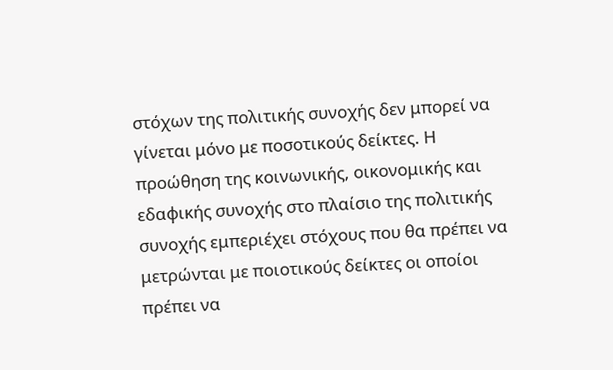στόχων της πολιτικής συνοχής δεν μπορεί να γίνεται μόνο με ποσοτικούς δείκτες. Η προώθηση της κοινωνικής, οικονομικής και εδαφικής συνοχής στο πλαίσιο της πολιτικής συνοχής εμπεριέχει στόχους που θα πρέπει να μετρώνται με ποιοτικούς δείκτες οι οποίοι πρέπει να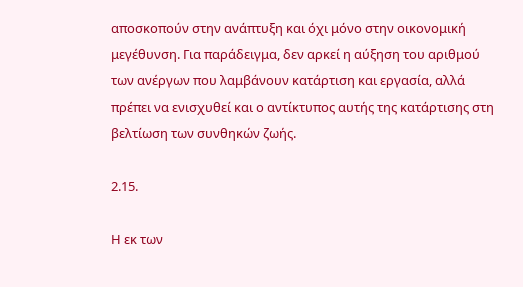αποσκοπούν στην ανάπτυξη και όχι μόνο στην οικονομική μεγέθυνση. Για παράδειγμα, δεν αρκεί η αύξηση του αριθμού των ανέργων που λαμβάνουν κατάρτιση και εργασία, αλλά πρέπει να ενισχυθεί και ο αντίκτυπος αυτής της κατάρτισης στη βελτίωση των συνθηκών ζωής.

2.15.

Η εκ των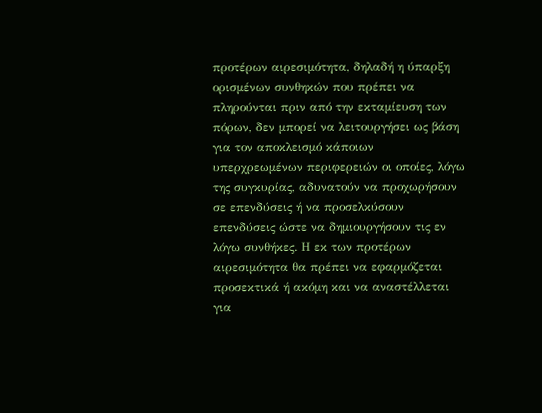προτέρων αιρεσιμότητα, δηλαδή η ύπαρξη ορισμένων συνθηκών που πρέπει να πληρούνται πριν από την εκταμίευση των πόρων, δεν μπορεί να λειτουργήσει ως βάση για τον αποκλεισμό κάποιων υπερχρεωμένων περιφερειών οι οποίες, λόγω της συγκυρίας, αδυνατούν να προχωρήσουν σε επενδύσεις ή να προσελκύσουν επενδύσεις ώστε να δημιουργήσουν τις εν λόγω συνθήκες. Η εκ των προτέρων αιρεσιμότητα θα πρέπει να εφαρμόζεται προσεκτικά ή ακόμη και να αναστέλλεται για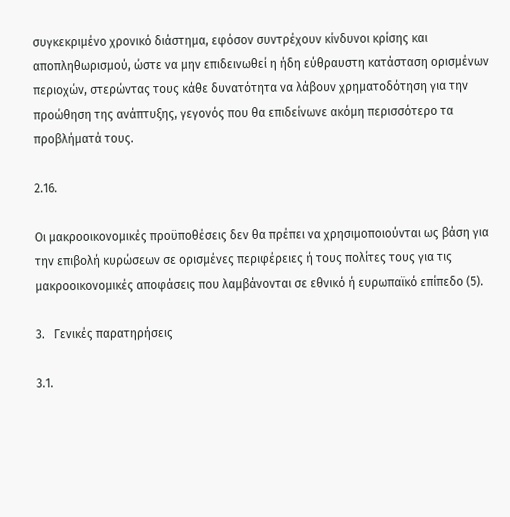συγκεκριμένο χρονικό διάστημα, εφόσον συντρέχουν κίνδυνοι κρίσης και αποπληθωρισμού, ώστε να μην επιδεινωθεί η ήδη εύθραυστη κατάσταση ορισμένων περιοχών, στερώντας τους κάθε δυνατότητα να λάβουν χρηματοδότηση για την προώθηση της ανάπτυξης, γεγονός που θα επιδείνωνε ακόμη περισσότερο τα προβλήματά τους.

2.16.

Οι μακροοικονομικές προϋποθέσεις δεν θα πρέπει να χρησιμοποιούνται ως βάση για την επιβολή κυρώσεων σε ορισμένες περιφέρειες ή τους πολίτες τους για τις μακροοικονομικές αποφάσεις που λαμβάνονται σε εθνικό ή ευρωπαϊκό επίπεδο (5).

3.   Γενικές παρατηρήσεις

3.1.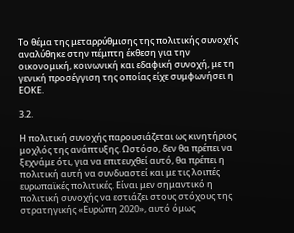Το θέμα της μεταρρύθμισης της πολιτικής συνοχής αναλύθηκε στην πέμπτη έκθεση για την οικονομική, κοινωνική και εδαφική συνοχή, με τη γενική προσέγγιση της οποίας είχε συμφωνήσει η ΕΟΚΕ.

3.2.

Η πολιτική συνοχής παρουσιάζεται ως κινητήριος μοχλός της ανάπτυξης. Ωστόσο, δεν θα πρέπει να ξεχνάμε ότι, για να επιτευχθεί αυτό, θα πρέπει η πολιτική αυτή να συνδυαστεί και με τις λοιπές ευρωπαϊκές πολιτικές. Είναι μεν σημαντικό η πολιτική συνοχής να εστιάζει στους στόχους της στρατηγικής «Ευρώπη 2020», αυτό όμως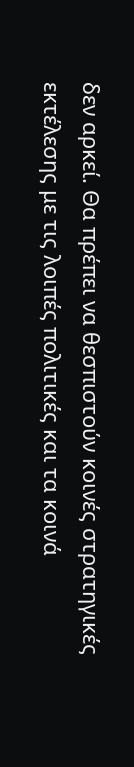δεν αρκεί. Θα πρέπει να θεσπιστούν κοινές στρατηγικές εκτέλεσης με τις λοιπές πολιτικές και τα κοινά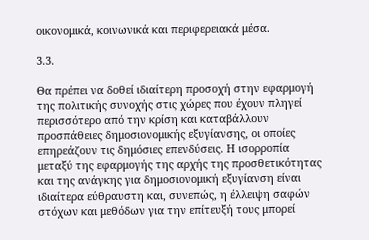οικονομικά, κοινωνικά και περιφερειακά μέσα.

3.3.

Θα πρέπει να δοθεί ιδιαίτερη προσοχή στην εφαρμογή της πολιτικής συνοχής στις χώρες που έχουν πληγεί περισσότερο από την κρίση και καταβάλλουν προσπάθειες δημοσιονομικής εξυγίανσης, οι οποίες επηρεάζουν τις δημόσιες επενδύσεις. Η ισορροπία μεταξύ της εφαρμογής της αρχής της προσθετικότητας και της ανάγκης για δημοσιονομική εξυγίανση είναι ιδιαίτερα εύθραυστη και, συνεπώς, η έλλειψη σαφών στόχων και μεθόδων για την επίτευξή τους μπορεί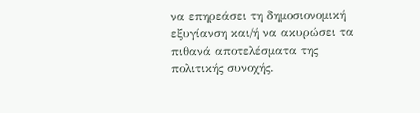να επηρεάσει τη δημοσιονομική εξυγίανση και/ή να ακυρώσει τα πιθανά αποτελέσματα της πολιτικής συνοχής.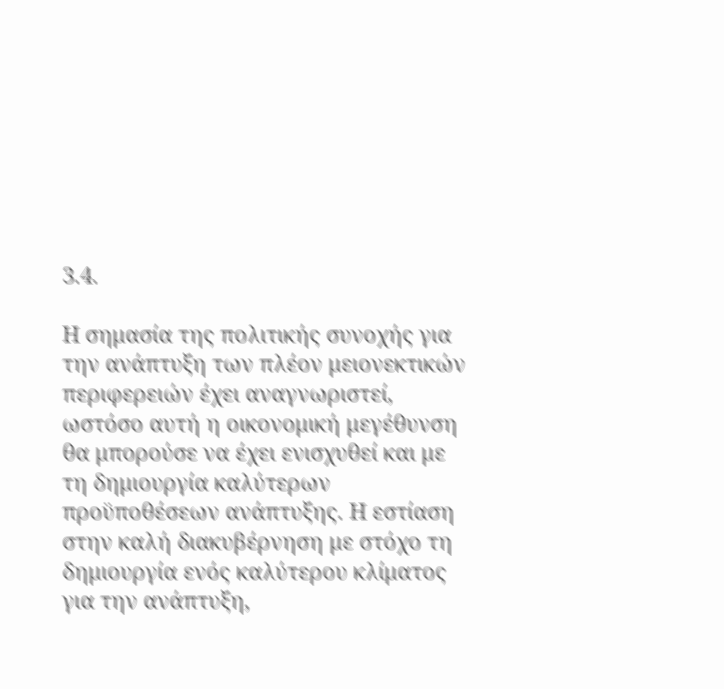3.4.

Η σημασία της πολιτικής συνοχής για την ανάπτυξη των πλέον μειονεκτικών περιφερειών έχει αναγνωριστεί, ωστόσο αυτή η οικονομική μεγέθυνση θα μπορούσε να έχει ενισχυθεί και με τη δημιουργία καλύτερων προϋποθέσεων ανάπτυξης. Η εστίαση στην καλή διακυβέρνηση με στόχο τη δημιουργία ενός καλύτερου κλίματος για την ανάπτυξη,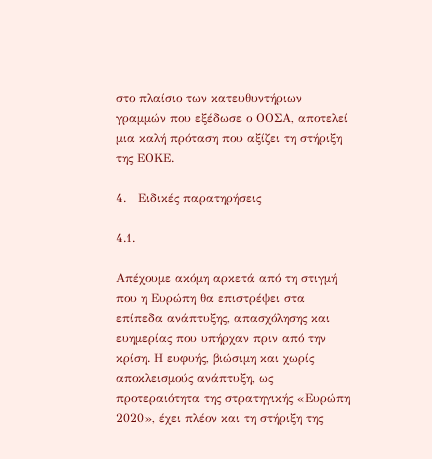στο πλαίσιο των κατευθυντήριων γραμμών που εξέδωσε ο ΟΟΣΑ, αποτελεί μια καλή πρόταση που αξίζει τη στήριξη της ΕΟΚΕ.

4.   Ειδικές παρατηρήσεις

4.1.

Απέχουμε ακόμη αρκετά από τη στιγμή που η Ευρώπη θα επιστρέψει στα επίπεδα ανάπτυξης, απασχόλησης και ευημερίας που υπήρχαν πριν από την κρίση. Η ευφυής, βιώσιμη και χωρίς αποκλεισμούς ανάπτυξη, ως προτεραιότητα της στρατηγικής «Ευρώπη 2020», έχει πλέον και τη στήριξη της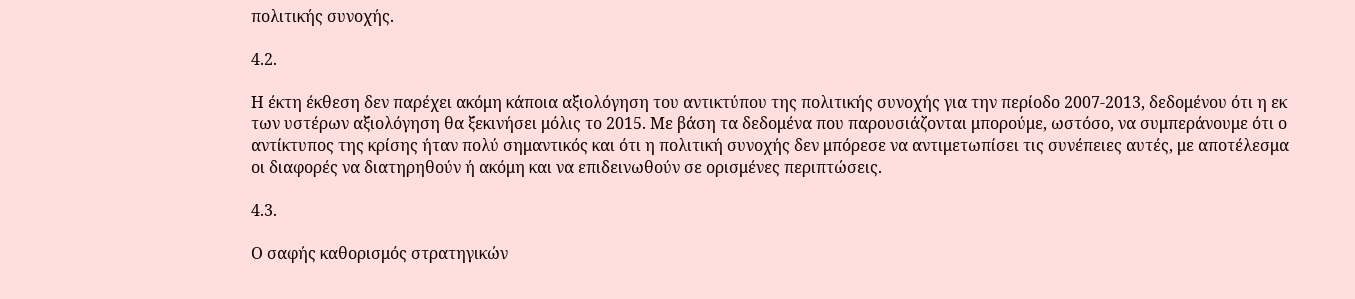πολιτικής συνοχής.

4.2.

Η έκτη έκθεση δεν παρέχει ακόμη κάποια αξιολόγηση του αντικτύπου της πολιτικής συνοχής για την περίοδο 2007-2013, δεδομένου ότι η εκ των υστέρων αξιολόγηση θα ξεκινήσει μόλις το 2015. Με βάση τα δεδομένα που παρουσιάζονται μπορούμε, ωστόσο, να συμπεράνουμε ότι ο αντίκτυπος της κρίσης ήταν πολύ σημαντικός και ότι η πολιτική συνοχής δεν μπόρεσε να αντιμετωπίσει τις συνέπειες αυτές, με αποτέλεσμα οι διαφορές να διατηρηθούν ή ακόμη και να επιδεινωθούν σε ορισμένες περιπτώσεις.

4.3.

Ο σαφής καθορισμός στρατηγικών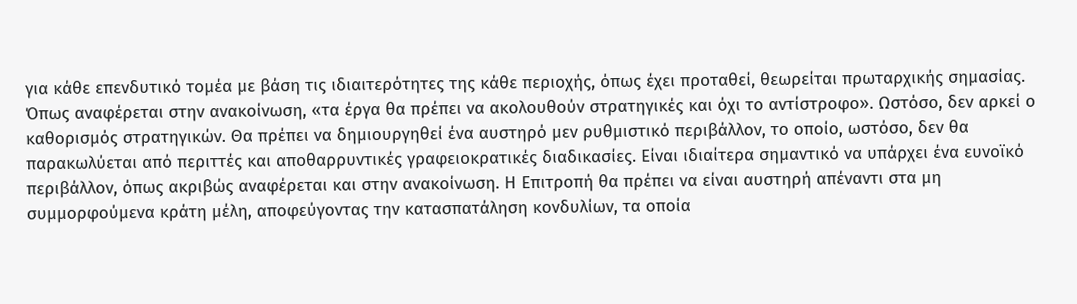για κάθε επενδυτικό τομέα με βάση τις ιδιαιτερότητες της κάθε περιοχής, όπως έχει προταθεί, θεωρείται πρωταρχικής σημασίας. Όπως αναφέρεται στην ανακοίνωση, «τα έργα θα πρέπει να ακολουθούν στρατηγικές και όχι το αντίστροφο». Ωστόσο, δεν αρκεί ο καθορισμός στρατηγικών. Θα πρέπει να δημιουργηθεί ένα αυστηρό μεν ρυθμιστικό περιβάλλον, το οποίο, ωστόσο, δεν θα παρακωλύεται από περιττές και αποθαρρυντικές γραφειοκρατικές διαδικασίες. Είναι ιδιαίτερα σημαντικό να υπάρχει ένα ευνοϊκό περιβάλλον, όπως ακριβώς αναφέρεται και στην ανακοίνωση. Η Επιτροπή θα πρέπει να είναι αυστηρή απέναντι στα μη συμμορφούμενα κράτη μέλη, αποφεύγοντας την κατασπατάληση κονδυλίων, τα οποία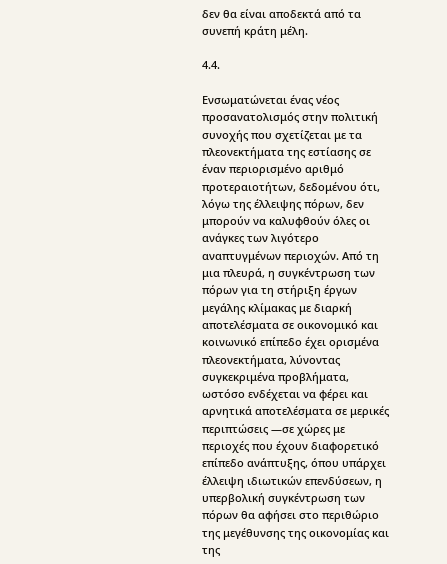δεν θα είναι αποδεκτά από τα συνεπή κράτη μέλη.

4.4.

Ενσωματώνεται ένας νέος προσανατολισμός στην πολιτική συνοχής που σχετίζεται με τα πλεονεκτήματα της εστίασης σε έναν περιορισμένο αριθμό προτεραιοτήτων, δεδομένου ότι, λόγω της έλλειψης πόρων, δεν μπορούν να καλυφθούν όλες οι ανάγκες των λιγότερο αναπτυγμένων περιοχών. Από τη μια πλευρά, η συγκέντρωση των πόρων για τη στήριξη έργων μεγάλης κλίμακας με διαρκή αποτελέσματα σε οικονομικό και κοινωνικό επίπεδο έχει ορισμένα πλεονεκτήματα, λύνοντας συγκεκριμένα προβλήματα, ωστόσο ενδέχεται να φέρει και αρνητικά αποτελέσματα σε μερικές περιπτώσεις —σε χώρες με περιοχές που έχουν διαφορετικό επίπεδο ανάπτυξης, όπου υπάρχει έλλειψη ιδιωτικών επενδύσεων, η υπερβολική συγκέντρωση των πόρων θα αφήσει στο περιθώριο της μεγέθυνσης της οικονομίας και της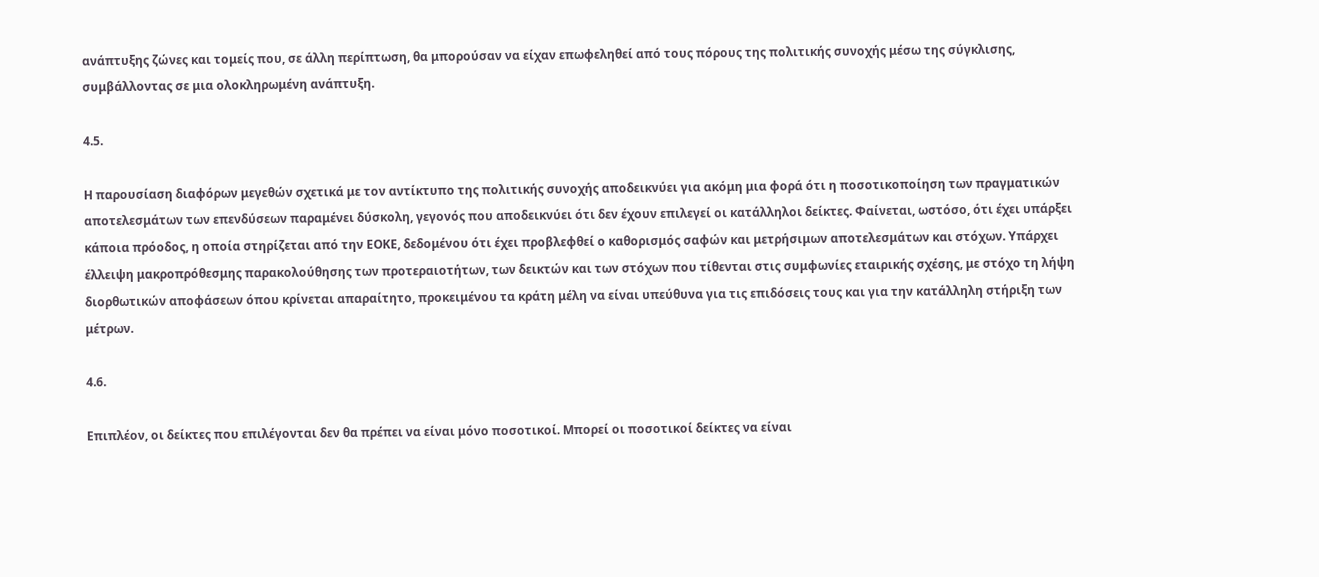ανάπτυξης ζώνες και τομείς που, σε άλλη περίπτωση, θα μπορούσαν να είχαν επωφεληθεί από τους πόρους της πολιτικής συνοχής μέσω της σύγκλισης, συμβάλλοντας σε μια ολοκληρωμένη ανάπτυξη.

4.5.

Η παρουσίαση διαφόρων μεγεθών σχετικά με τον αντίκτυπο της πολιτικής συνοχής αποδεικνύει για ακόμη μια φορά ότι η ποσοτικοποίηση των πραγματικών αποτελεσμάτων των επενδύσεων παραμένει δύσκολη, γεγονός που αποδεικνύει ότι δεν έχουν επιλεγεί οι κατάλληλοι δείκτες. Φαίνεται, ωστόσο, ότι έχει υπάρξει κάποια πρόοδος, η οποία στηρίζεται από την ΕΟΚΕ, δεδομένου ότι έχει προβλεφθεί ο καθορισμός σαφών και μετρήσιμων αποτελεσμάτων και στόχων. Υπάρχει έλλειψη μακροπρόθεσμης παρακολούθησης των προτεραιοτήτων, των δεικτών και των στόχων που τίθενται στις συμφωνίες εταιρικής σχέσης, με στόχο τη λήψη διορθωτικών αποφάσεων όπου κρίνεται απαραίτητο, προκειμένου τα κράτη μέλη να είναι υπεύθυνα για τις επιδόσεις τους και για την κατάλληλη στήριξη των μέτρων.

4.6.

Επιπλέον, οι δείκτες που επιλέγονται δεν θα πρέπει να είναι μόνο ποσοτικοί. Μπορεί οι ποσοτικοί δείκτες να είναι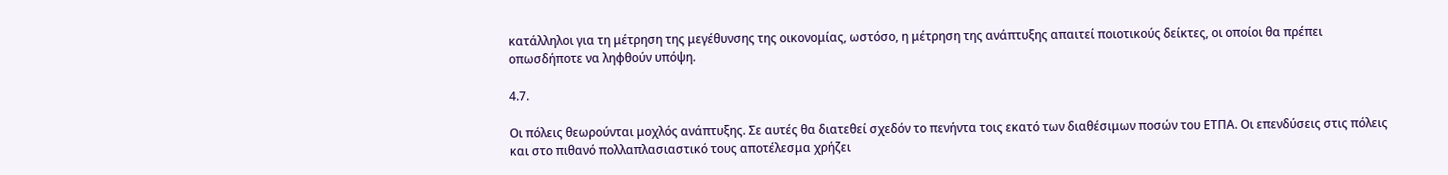κατάλληλοι για τη μέτρηση της μεγέθυνσης της οικονομίας, ωστόσο, η μέτρηση της ανάπτυξης απαιτεί ποιοτικούς δείκτες, οι οποίοι θα πρέπει οπωσδήποτε να ληφθούν υπόψη.

4.7.

Οι πόλεις θεωρούνται μοχλός ανάπτυξης. Σε αυτές θα διατεθεί σχεδόν το πενήντα τοις εκατό των διαθέσιμων ποσών του ΕΤΠΑ. Οι επενδύσεις στις πόλεις και στο πιθανό πολλαπλασιαστικό τους αποτέλεσμα χρήζει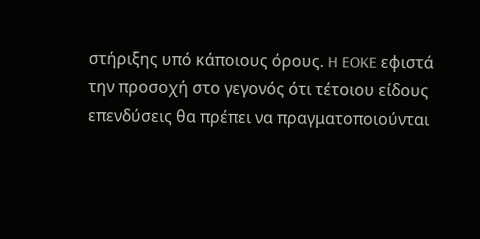στήριξης υπό κάποιους όρους. H EOKE εφιστά την προσοχή στο γεγονός ότι τέτοιου είδους επενδύσεις θα πρέπει να πραγματοποιούνται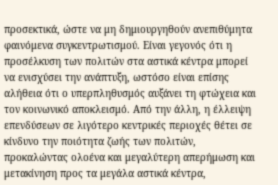προσεκτικά, ώστε να μη δημιουργηθούν ανεπιθύμητα φαινόμενα συγκεντρωτισμού. Είναι γεγονός ότι η προσέλκυση των πολιτών στα αστικά κέντρα μπορεί να ενισχύσει την ανάπτυξη, ωστόσο είναι επίσης αλήθεια ότι ο υπερπληθυσμός αυξάνει τη φτώχεια και τον κοινωνικό αποκλεισμό. Από την άλλη, η έλλειψη επενδύσεων σε λιγότερο κεντρικές περιοχές θέτει σε κίνδυνο την ποιότητα ζωής των πολιτών, προκαλώντας ολοένα και μεγαλύτερη απερήμωση και μετακίνηση προς τα μεγάλα αστικά κέντρα,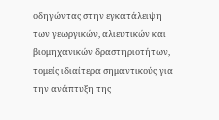οδηγώντας στην εγκατάλειψη των γεωργικών, αλιευτικών και βιομηχανικών δραστηριοτήτων, τομείς ιδιαίτερα σημαντικούς για την ανάπτυξη της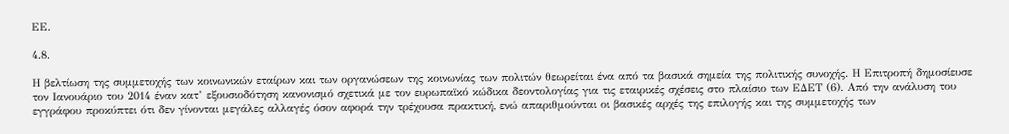ΕΕ.

4.8.

Η βελτίωση της συμμετοχής των κοινωνικών εταίρων και των οργανώσεων της κοινωνίας των πολιτών θεωρείται ένα από τα βασικά σημεία της πολιτικής συνοχής. Η Επιτροπή δημοσίευσε τον Ιανουάριο του 2014 έναν κατ’ εξουσιοδότηση κανονισμό σχετικά με τον ευρωπαϊκό κώδικα δεοντολογίας για τις εταιρικές σχέσεις στο πλαίσιο των ΕΔΕΤ (6). Από την ανάλυση του εγγράφου προκύπτει ότι δεν γίνονται μεγάλες αλλαγές όσον αφορά την τρέχουσα πρακτική, ενώ απαριθμούνται οι βασικές αρχές της επιλογής και της συμμετοχής των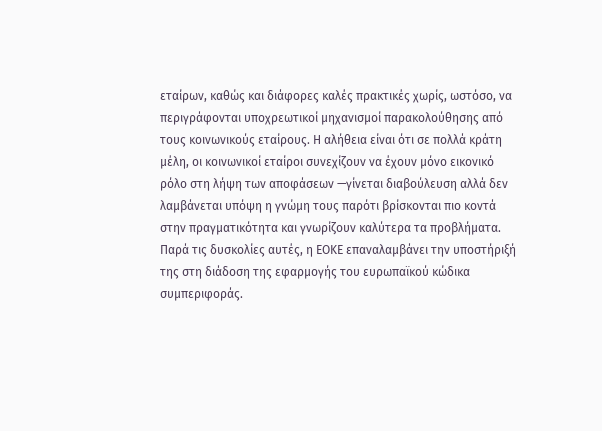εταίρων, καθώς και διάφορες καλές πρακτικές χωρίς, ωστόσο, να περιγράφονται υποχρεωτικοί μηχανισμοί παρακολούθησης από τους κοινωνικούς εταίρους. Η αλήθεια είναι ότι σε πολλά κράτη μέλη, οι κοινωνικοί εταίροι συνεχίζουν να έχουν μόνο εικονικό ρόλο στη λήψη των αποφάσεων —γίνεται διαβούλευση αλλά δεν λαμβάνεται υπόψη η γνώμη τους παρότι βρίσκονται πιο κοντά στην πραγματικότητα και γνωρίζουν καλύτερα τα προβλήματα. Παρά τις δυσκολίες αυτές, η ΕΟΚΕ επαναλαμβάνει την υποστήριξή της στη διάδοση της εφαρμογής του ευρωπαϊκού κώδικα συμπεριφοράς.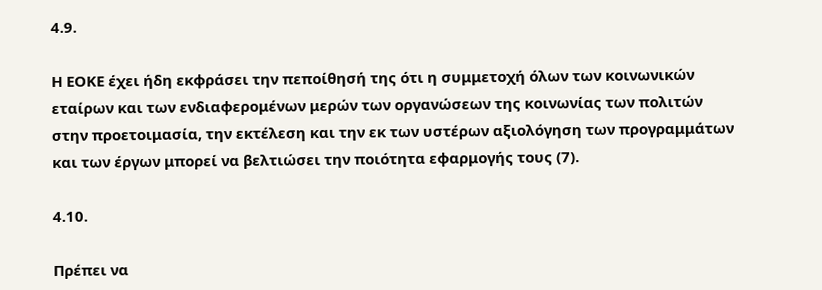4.9.

Η ΕΟΚΕ έχει ήδη εκφράσει την πεποίθησή της ότι η συμμετοχή όλων των κοινωνικών εταίρων και των ενδιαφερομένων μερών των οργανώσεων της κοινωνίας των πολιτών στην προετοιμασία, την εκτέλεση και την εκ των υστέρων αξιολόγηση των προγραμμάτων και των έργων μπορεί να βελτιώσει την ποιότητα εφαρμογής τους (7).

4.10.

Πρέπει να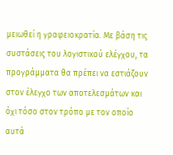μειωθεί η γραφειοκρατία. Με βάση τις συστάσεις του λογιστικού ελέγχου, τα προγράμματα θα πρέπει να εστιάζουν στον έλεγχο των αποτελεσμάτων και όχι τόσο στον τρόπο με τον οποίο αυτά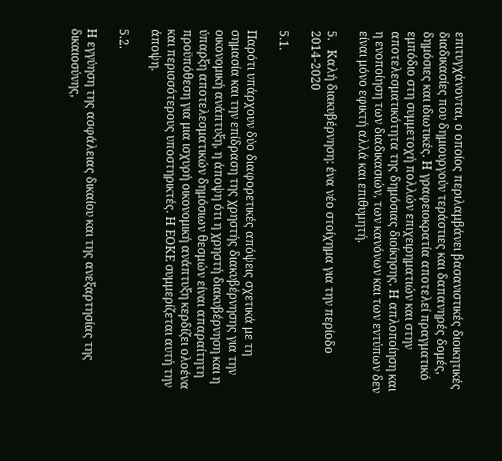επιτυγχάνονται, ο οποίος περιλαμβάνει βασανιστικές διοικητικές διαδικασίες που δημιουργούν τεράστιες και δαπανηρές δομές, δημόσιες και ιδιωτικές. Η γραφειοκρατία αποτελεί πραγματικό εμπόδιο στη συμμετοχή πολλών επιχειρηματιών και στην αποτελεσματικότητα της δημόσιας διοίκησης. Η απλοποίηση και η ενοποίηση των διαδικασιών, των κανόνων και των εντύπων δεν είναι μόνο εφικτή αλλά και επιθυμητή.

5.   Καλή διακυβέρνηση: ένα νέο στοίχημα για την περίοδο 2014-2020

5.1.

Παρότι υπάρχουν δύο διαφορετικές απόψεις σχετικά με τη σημασία και την επίδραση της χρηστής διακυβέρνησης για την οικονομική ανάπτυξη, η άποψη ότι η χρηστή διακυβέρνηση και η ύπαρξη αποτελεσματικών δημόσιων θεσμών είναι απαραίτητη προϋπόθεση για μια ισχυρή οικονομική ανάπτυξη κερδίζει ολοένα και περισσότερους υποστηρικτές. Η ΕΟΚΕ συμμερίζεται αυτή την άποψη.

5.2.

Η εγγύηση της ασφάλειας δικαίου και της ανεξαρτησίας της δικαιοσύνης,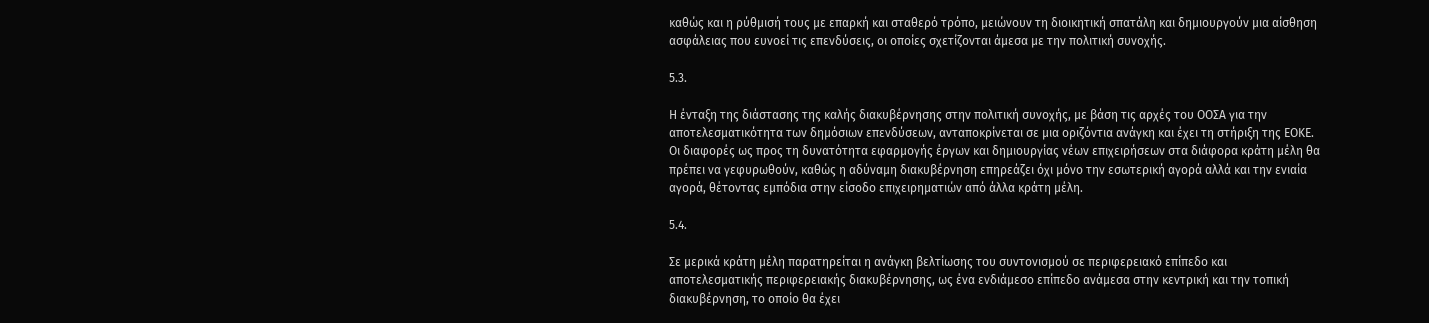καθώς και η ρύθμισή τους με επαρκή και σταθερό τρόπο, μειώνουν τη διοικητική σπατάλη και δημιουργούν μια αίσθηση ασφάλειας που ευνοεί τις επενδύσεις, οι οποίες σχετίζονται άμεσα με την πολιτική συνοχής.

5.3.

Η ένταξη της διάστασης της καλής διακυβέρνησης στην πολιτική συνοχής, με βάση τις αρχές του ΟΟΣΑ για την αποτελεσματικότητα των δημόσιων επενδύσεων, ανταποκρίνεται σε μια οριζόντια ανάγκη και έχει τη στήριξη της ΕΟΚΕ. Οι διαφορές ως προς τη δυνατότητα εφαρμογής έργων και δημιουργίας νέων επιχειρήσεων στα διάφορα κράτη μέλη θα πρέπει να γεφυρωθούν, καθώς η αδύναμη διακυβέρνηση επηρεάζει όχι μόνο την εσωτερική αγορά αλλά και την ενιαία αγορά, θέτοντας εμπόδια στην είσοδο επιχειρηματιών από άλλα κράτη μέλη.

5.4.

Σε μερικά κράτη μέλη παρατηρείται η ανάγκη βελτίωσης του συντονισμού σε περιφερειακό επίπεδο και αποτελεσματικής περιφερειακής διακυβέρνησης, ως ένα ενδιάμεσο επίπεδο ανάμεσα στην κεντρική και την τοπική διακυβέρνηση, το οποίο θα έχει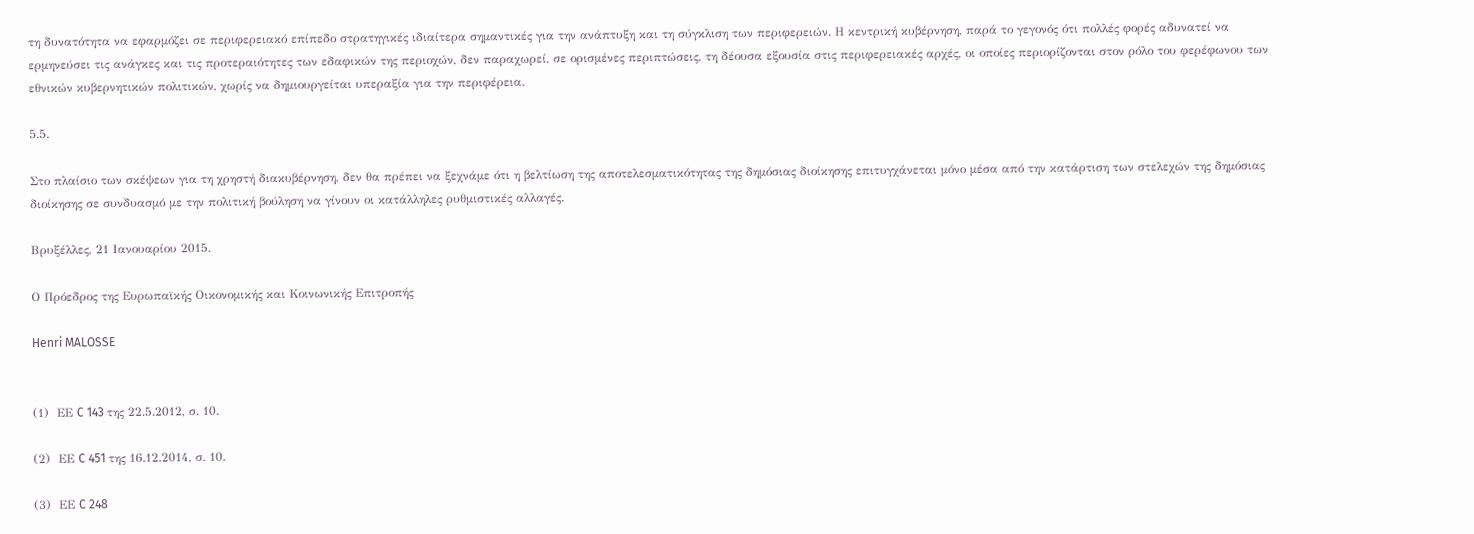τη δυνατότητα να εφαρμόζει σε περιφερειακό επίπεδο στρατηγικές ιδιαίτερα σημαντικές για την ανάπτυξη και τη σύγκλιση των περιφερειών. Η κεντρική κυβέρνηση, παρά το γεγονός ότι πολλές φορές αδυνατεί να ερμηνεύσει τις ανάγκες και τις προτεραιότητες των εδαφικών της περιοχών, δεν παραχωρεί, σε ορισμένες περιπτώσεις, τη δέουσα εξουσία στις περιφερειακές αρχές, οι οποίες περιορίζονται στον ρόλο του φερέφωνου των εθνικών κυβερνητικών πολιτικών, χωρίς να δημιουργείται υπεραξία για την περιφέρεια.

5.5.

Στο πλαίσιο των σκέψεων για τη χρηστή διακυβέρνηση, δεν θα πρέπει να ξεχνάμε ότι η βελτίωση της αποτελεσματικότητας της δημόσιας διοίκησης επιτυγχάνεται μόνο μέσα από την κατάρτιση των στελεχών της δημόσιας διοίκησης σε συνδυασμό με την πολιτική βούληση να γίνουν οι κατάλληλες ρυθμιστικές αλλαγές.

Βρυξέλλες, 21 Ιανουαρίου 2015.

Ο Πρόεδρος της Ευρωπαϊκής Οικονομικής και Κοινωνικής Επιτροπής

Henri MALOSSE


(1)  ΕΕ C 143 της 22.5.2012, σ. 10.

(2)  ΕΕ C 451 της 16.12.2014, σ. 10.

(3)  ΕΕ C 248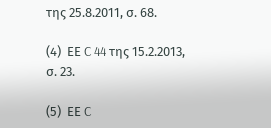της 25.8.2011, σ. 68.

(4)  ΕΕ C 44 της 15.2.2013, σ. 23.

(5)  ΕΕ C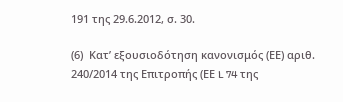191 της 29.6.2012, σ. 30.

(6)  Κατ’ εξουσιοδότηση κανονισμός (ΕΕ) αριθ. 240/2014 της Επιτροπής (ΕΕ L 74 της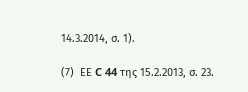14.3.2014, σ. 1).

(7)  ΕΕ C 44 της 15.2.2013, σ. 23.